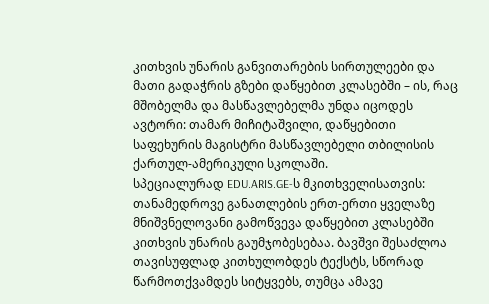კითხვის უნარის განვითარების სირთულეები და მათი გადაჭრის გზები დაწყებით კლასებში – ის, რაც მშობელმა და მასწავლებელმა უნდა იცოდეს
ავტორი: თამარ მიჩიტაშვილი, დაწყებითი საფეხურის მაგისტრი მასწავლებელი თბილისის ქართულ-ამერიკული სკოლაში.
სპეციალურად EDU.ARIS.GE-ს მკითხველისათვის:
თანამედროვე განათლების ერთ-ერთი ყველაზე მნიშვნელოვანი გამოწვევა დაწყებით კლასებში კითხვის უნარის გაუმჯობესებაა. ბავშვი შესაძლოა თავისუფლად კითხულობდეს ტექსტს, სწორად წარმოთქვამდეს სიტყვებს, თუმცა ამავე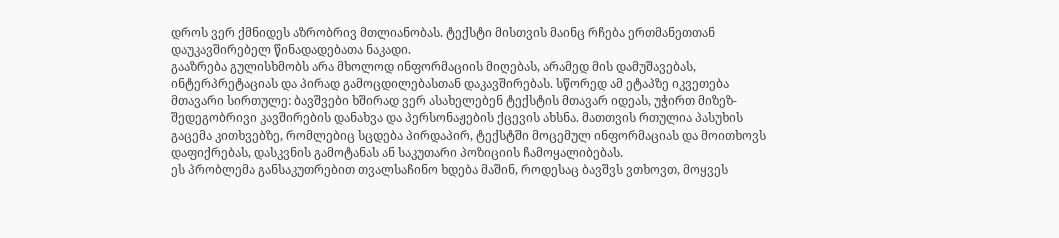დროს ვერ ქმნიდეს აზრობრივ მთლიანობას. ტექსტი მისთვის მაინც რჩება ერთმანეთთან დაუკავშირებელ წინადადებათა ნაკადი.
გააზრება გულისხმობს არა მხოლოდ ინფორმაციის მიღებას, არამედ მის დამუშავებას, ინტერპრეტაციას და პირად გამოცდილებასთან დაკავშირებას. სწორედ ამ ეტაპზე იკვეთება მთავარი სირთულე: ბავშვები ხშირად ვერ ასახელებენ ტექსტის მთავარ იდეას, უჭირთ მიზეზ-შედეგობრივი კავშირების დანახვა და პერსონაჟების ქცევის ახსნა. მათთვის რთულია პასუხის გაცემა კითხვებზე, რომლებიც სცდება პირდაპირ, ტექსტში მოცემულ ინფორმაციას და მოითხოვს დაფიქრებას, დასკვნის გამოტანას ან საკუთარი პოზიციის ჩამოყალიბებას.
ეს პრობლემა განსაკუთრებით თვალსაჩინო ხდება მაშინ, როდესაც ბავშვს ვთხოვთ, მოყვეს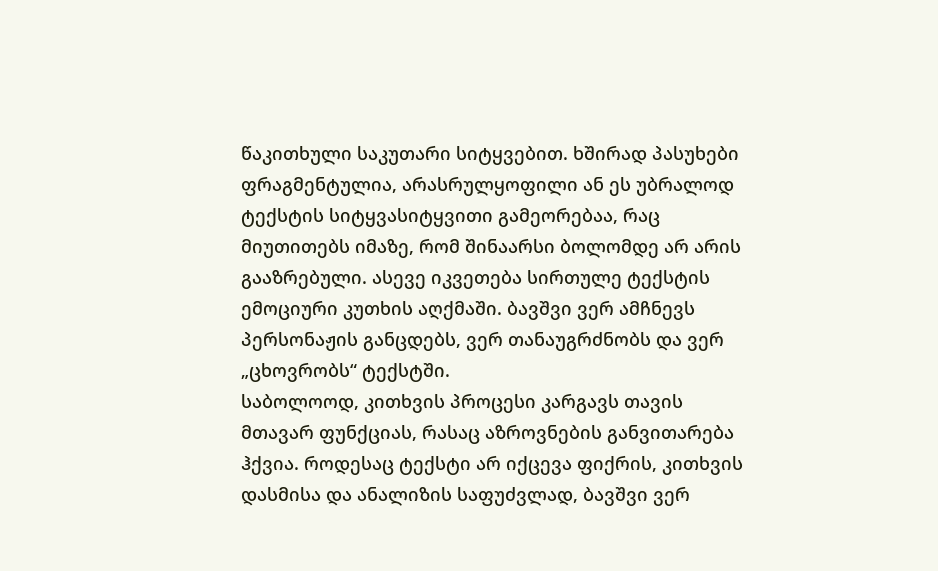წაკითხული საკუთარი სიტყვებით. ხშირად პასუხები ფრაგმენტულია, არასრულყოფილი ან ეს უბრალოდ ტექსტის სიტყვასიტყვითი გამეორებაა, რაც მიუთითებს იმაზე, რომ შინაარსი ბოლომდე არ არის გააზრებული. ასევე იკვეთება სირთულე ტექსტის ემოციური კუთხის აღქმაში. ბავშვი ვერ ამჩნევს პერსონაჟის განცდებს, ვერ თანაუგრძნობს და ვერ „ცხოვრობს“ ტექსტში.
საბოლოოდ, კითხვის პროცესი კარგავს თავის მთავარ ფუნქციას, რასაც აზროვნების განვითარება ჰქვია. როდესაც ტექსტი არ იქცევა ფიქრის, კითხვის დასმისა და ანალიზის საფუძვლად, ბავშვი ვერ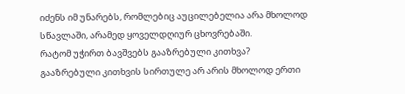იძენს იმ უნარებს, რომლებიც აუცილებელია არა მხოლოდ სწავლაში, არამედ ყოველდღიურ ცხოვრებაში.
რატომ უჭირთ ბავშვებს გააზრებული კითხვა?
გააზრებული კითხვის სირთულე არ არის მხოლოდ ერთი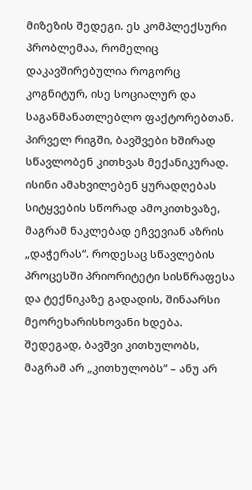მიზეზის შედეგი. ეს კომპლექსური პრობლემაა, რომელიც დაკავშირებულია როგორც კოგნიტურ, ისე სოციალურ და საგანმანათლებლო ფაქტორებთან. პირველ რიგში, ბავშვები ხშირად სწავლობენ კითხვას მექანიკურად. ისინი ამახვილებენ ყურადღებას სიტყვების სწორად ამოკითხვაზე, მაგრამ ნაკლებად ეჩვევიან აზრის „დაჭერას“. როდესაც სწავლების პროცესში პრიორიტეტი სისწრაფესა და ტექნიკაზე გადადის, შინაარსი მეორეხარისხოვანი ხდება. შედეგად, ბავშვი კითხულობს, მაგრამ არ „კითხულობს“ – ანუ არ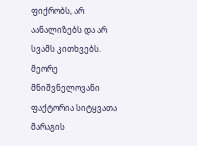ფიქრობს, არ აანალიზებს და არ სვამს კითხვებს.
მეორე მნიშვნელოვანი ფაქტორია სიტყვათა მარაგის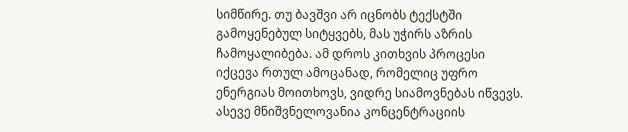სიმწირე. თუ ბავშვი არ იცნობს ტექსტში გამოყენებულ სიტყვებს, მას უჭირს აზრის ჩამოყალიბება. ამ დროს კითხვის პროცესი იქცევა რთულ ამოცანად, რომელიც უფრო ენერგიას მოითხოვს, ვიდრე სიამოვნებას იწვევს.
ასევე მნიშვნელოვანია კონცენტრაციის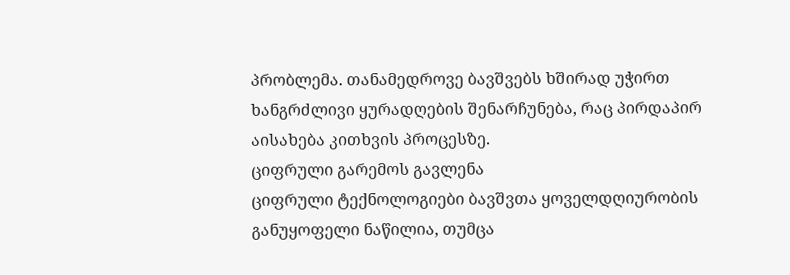პრობლემა. თანამედროვე ბავშვებს ხშირად უჭირთ ხანგრძლივი ყურადღების შენარჩუნება, რაც პირდაპირ აისახება კითხვის პროცესზე.
ციფრული გარემოს გავლენა
ციფრული ტექნოლოგიები ბავშვთა ყოველდღიურობის განუყოფელი ნაწილია, თუმცა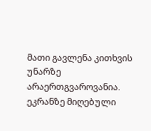მათი გავლენა კითხვის უნარზე არაერთგვაროვანია. ეკრანზე მიღებული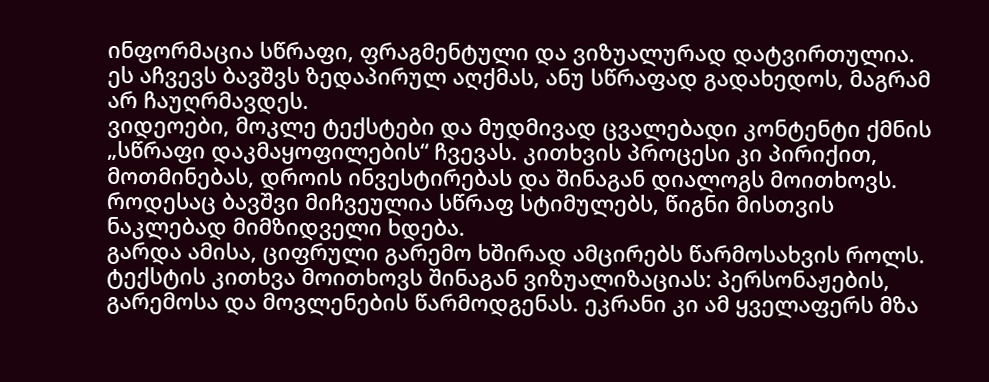ინფორმაცია სწრაფი, ფრაგმენტული და ვიზუალურად დატვირთულია. ეს აჩვევს ბავშვს ზედაპირულ აღქმას, ანუ სწრაფად გადახედოს, მაგრამ არ ჩაუღრმავდეს.
ვიდეოები, მოკლე ტექსტები და მუდმივად ცვალებადი კონტენტი ქმნის „სწრაფი დაკმაყოფილების“ ჩვევას. კითხვის პროცესი კი პირიქით, მოთმინებას, დროის ინვესტირებას და შინაგან დიალოგს მოითხოვს. როდესაც ბავშვი მიჩვეულია სწრაფ სტიმულებს, წიგნი მისთვის ნაკლებად მიმზიდველი ხდება.
გარდა ამისა, ციფრული გარემო ხშირად ამცირებს წარმოსახვის როლს. ტექსტის კითხვა მოითხოვს შინაგან ვიზუალიზაციას: პერსონაჟების, გარემოსა და მოვლენების წარმოდგენას. ეკრანი კი ამ ყველაფერს მზა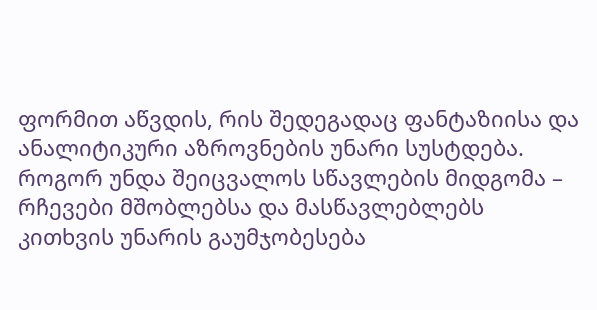ფორმით აწვდის, რის შედეგადაც ფანტაზიისა და ანალიტიკური აზროვნების უნარი სუსტდება.
როგორ უნდა შეიცვალოს სწავლების მიდგომა – რჩევები მშობლებსა და მასწავლებლებს
კითხვის უნარის გაუმჯობესება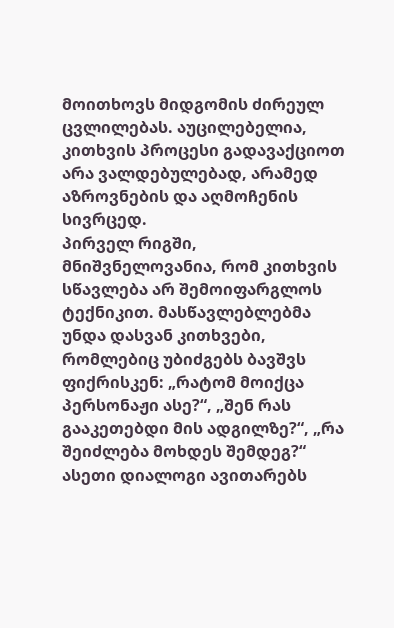მოითხოვს მიდგომის ძირეულ ცვლილებას. აუცილებელია, კითხვის პროცესი გადავაქციოთ არა ვალდებულებად, არამედ აზროვნების და აღმოჩენის სივრცედ.
პირველ რიგში, მნიშვნელოვანია, რომ კითხვის სწავლება არ შემოიფარგლოს ტექნიკით. მასწავლებლებმა უნდა დასვან კითხვები, რომლებიც უბიძგებს ბავშვს ფიქრისკენ: „რატომ მოიქცა პერსონაჟი ასე?“, „შენ რას გააკეთებდი მის ადგილზე?“, „რა შეიძლება მოხდეს შემდეგ?“ ასეთი დიალოგი ავითარებს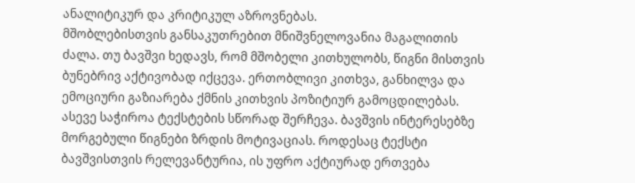ანალიტიკურ და კრიტიკულ აზროვნებას.
მშობლებისთვის განსაკუთრებით მნიშვნელოვანია მაგალითის ძალა. თუ ბავშვი ხედავს, რომ მშობელი კითხულობს, წიგნი მისთვის ბუნებრივ აქტივობად იქცევა. ერთობლივი კითხვა, განხილვა და ემოციური გაზიარება ქმნის კითხვის პოზიტიურ გამოცდილებას.
ასევე საჭიროა ტექსტების სწორად შერჩევა. ბავშვის ინტერესებზე მორგებული წიგნები ზრდის მოტივაციას. როდესაც ტექსტი ბავშვისთვის რელევანტურია, ის უფრო აქტიურად ერთვება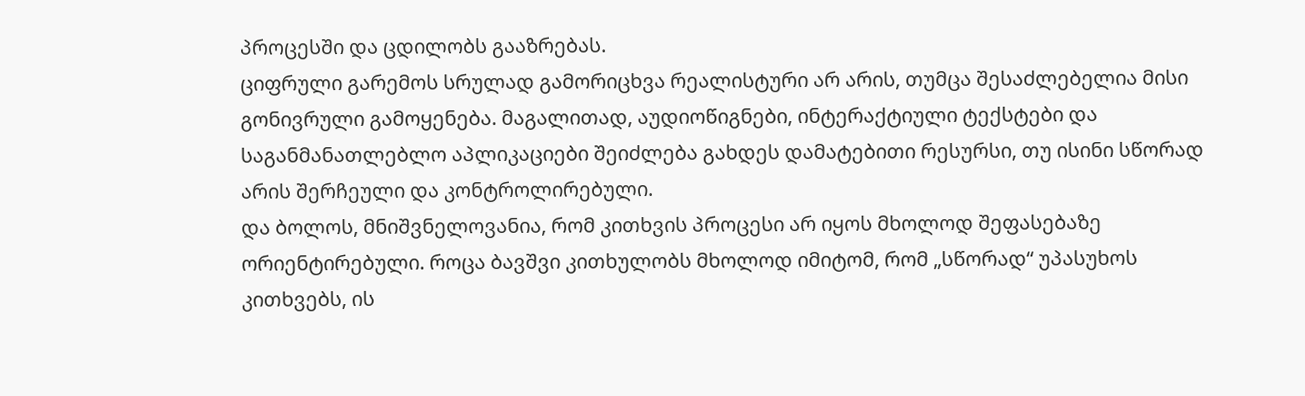პროცესში და ცდილობს გააზრებას.
ციფრული გარემოს სრულად გამორიცხვა რეალისტური არ არის, თუმცა შესაძლებელია მისი გონივრული გამოყენება. მაგალითად, აუდიოწიგნები, ინტერაქტიული ტექსტები და საგანმანათლებლო აპლიკაციები შეიძლება გახდეს დამატებითი რესურსი, თუ ისინი სწორად არის შერჩეული და კონტროლირებული.
და ბოლოს, მნიშვნელოვანია, რომ კითხვის პროცესი არ იყოს მხოლოდ შეფასებაზე ორიენტირებული. როცა ბავშვი კითხულობს მხოლოდ იმიტომ, რომ „სწორად“ უპასუხოს კითხვებს, ის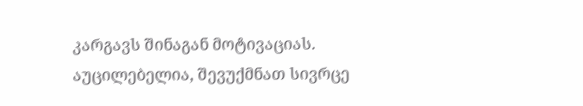კარგავს შინაგან მოტივაციას. აუცილებელია, შევუქმნათ სივრცე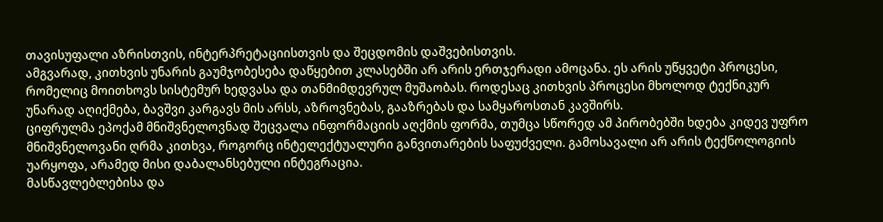თავისუფალი აზრისთვის, ინტერპრეტაციისთვის და შეცდომის დაშვებისთვის.
ამგვარად, კითხვის უნარის გაუმჯობესება დაწყებით კლასებში არ არის ერთჯერადი ამოცანა. ეს არის უწყვეტი პროცესი, რომელიც მოითხოვს სისტემურ ხედვასა და თანმიმდევრულ მუშაობას. როდესაც კითხვის პროცესი მხოლოდ ტექნიკურ უნარად აღიქმება, ბავშვი კარგავს მის არსს, აზროვნებას, გააზრებას და სამყაროსთან კავშირს.
ციფრულმა ეპოქამ მნიშვნელოვნად შეცვალა ინფორმაციის აღქმის ფორმა, თუმცა სწორედ ამ პირობებში ხდება კიდევ უფრო მნიშვნელოვანი ღრმა კითხვა, როგორც ინტელექტუალური განვითარების საფუძველი. გამოსავალი არ არის ტექნოლოგიის უარყოფა, არამედ მისი დაბალანსებული ინტეგრაცია.
მასწავლებლებისა და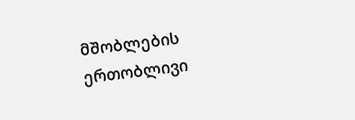მშობლების ერთობლივი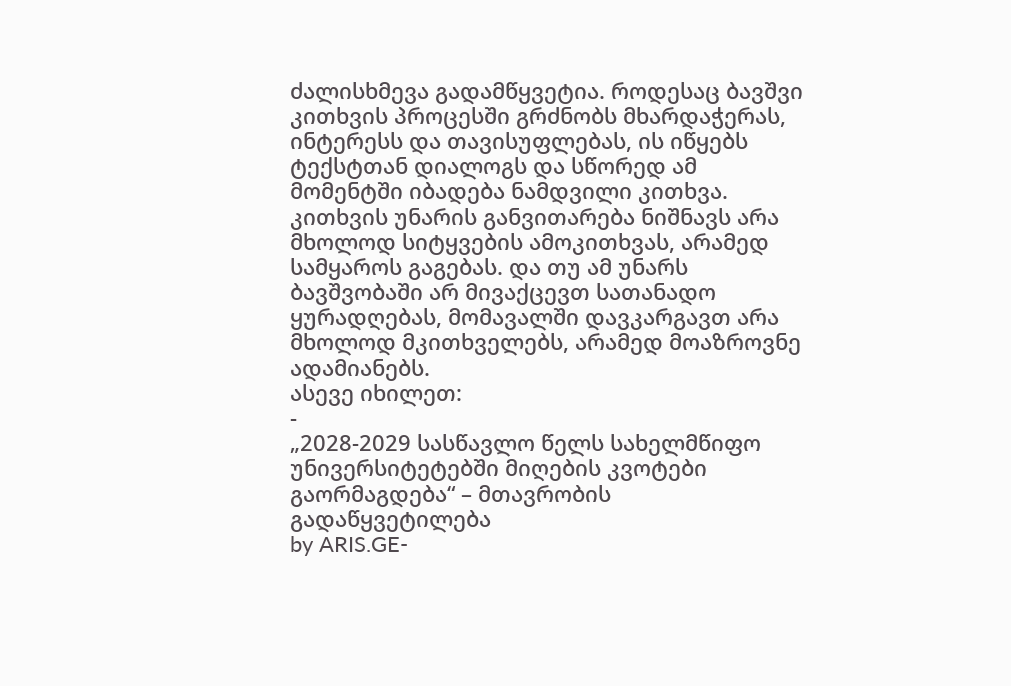ძალისხმევა გადამწყვეტია. როდესაც ბავშვი კითხვის პროცესში გრძნობს მხარდაჭერას, ინტერესს და თავისუფლებას, ის იწყებს ტექსტთან დიალოგს და სწორედ ამ მომენტში იბადება ნამდვილი კითხვა.
კითხვის უნარის განვითარება ნიშნავს არა მხოლოდ სიტყვების ამოკითხვას, არამედ სამყაროს გაგებას. და თუ ამ უნარს ბავშვობაში არ მივაქცევთ სათანადო ყურადღებას, მომავალში დავკარგავთ არა მხოლოდ მკითხველებს, არამედ მოაზროვნე ადამიანებს.
ასევე იხილეთ:
-
„2028-2029 სასწავლო წელს სახელმწიფო უნივერსიტეტებში მიღების კვოტები გაორმაგდება“ – მთავრობის გადაწყვეტილება
by ARIS.GE-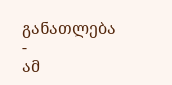განათლება
-
ამ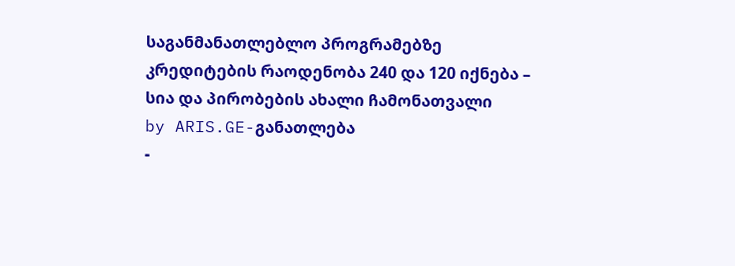საგანმანათლებლო პროგრამებზე კრედიტების რაოდენობა 240 და 120 იქნება – სია და პირობების ახალი ჩამონათვალი
by ARIS.GE-განათლება
-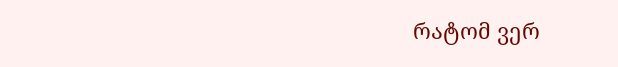რატომ ვერ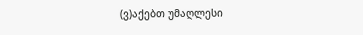(ვ)აქებთ უმაღლესი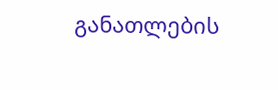განათლების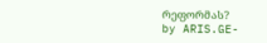რეფორმას?
by ARIS.GE-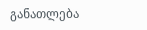განათლება